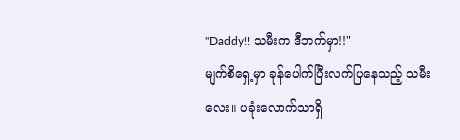"Daddy!! သမီးက ဒီဘက်မှာ!!"
မျက်စိရှေ့မှာ ခုန်ပေါက်ပြီးလက်ပြနေသည့် သမီးလေး။ ပခုံးလောက်သာရှိ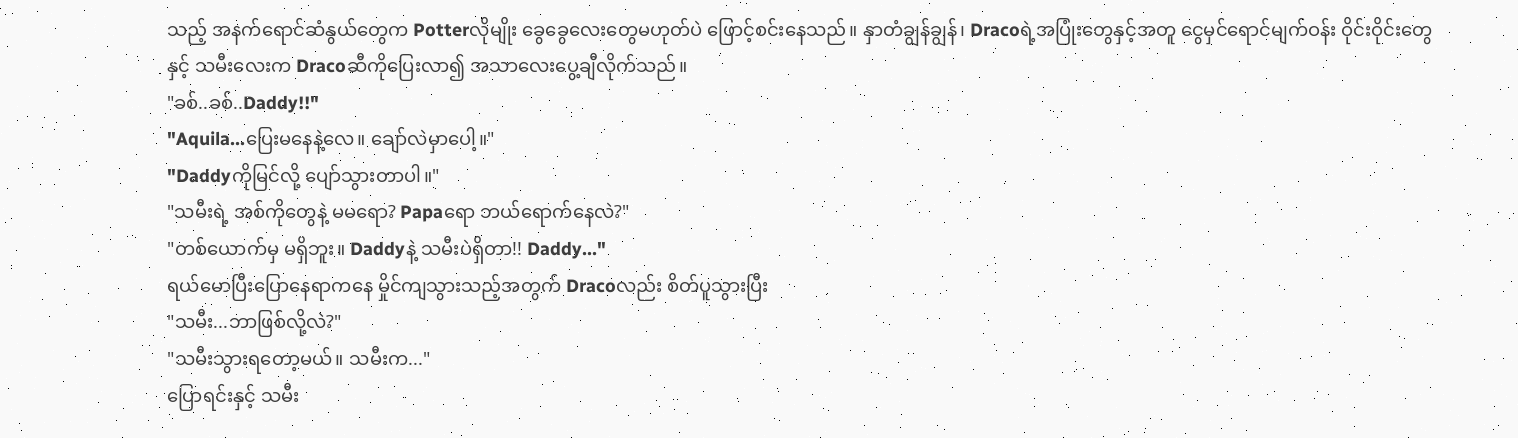သည့် အနက်ရောင်ဆံနွယ်တွေက Potterလိုမျိုး ခွေခွေလေးတွေမဟုတ်ပဲ ဖြောင့်စင်းနေသည်။ နှာတံချွန်ချွန်၊ Dracoရဲ့အပြုံးတွေနှင့်အတူ ငွေမှင်ရောင်မျက်ဝန်း ဝိုင်းဝိုင်းတွေနှင့် သမီးလေးက Dracoဆီကိုပြေးလာ၍ အသာလေးပွေ့ချီလိုက်သည်။
"ခစ်..ခစ်..Daddy!!"
"Aquila...ပြေးမနေနဲ့လေ။ ချော်လဲမှာပေါ့။"
"Daddyကိုမြင်လို့ ပျော်သွားတာပါ။"
"သမီးရဲ့ အစ်ကိုတွေနဲ့ မမရော? Papaရော ဘယ်ရောက်နေလဲ?"
"တစ်ယောက်မှ မရှိဘူး။ Daddyနဲ့ သမီးပဲရှိတာ!! Daddy..."
ရယ်မောပြီးပြောနေရာကနေ မှိုင်ကျသွားသည့်အတွက် Dracoလည်း စိတ်ပူသွားပြီး
"သမီး...ဘာဖြစ်လို့လဲ?"
"သမီးသွားရတော့မယ်။ သမီးက..."
ပြောရင်းနှင့် သမီး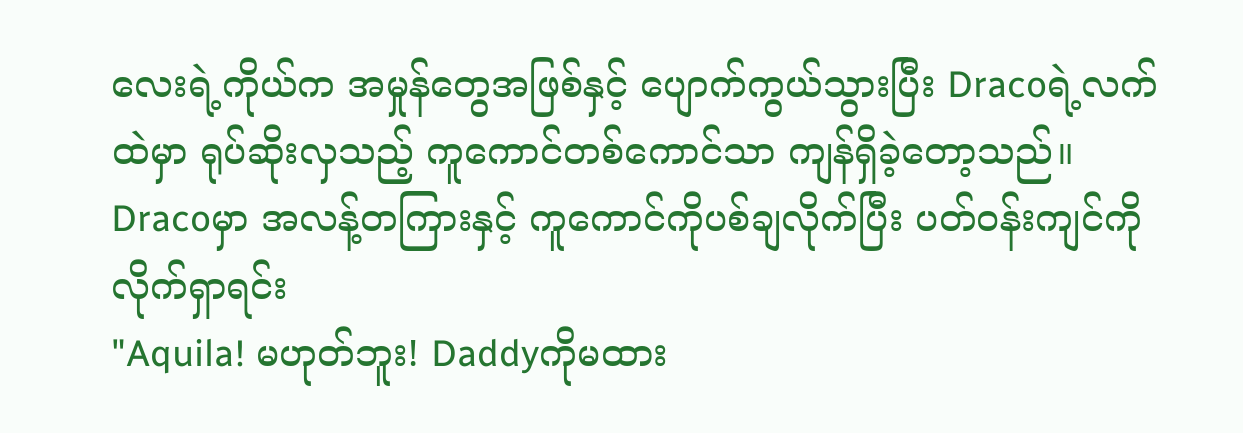လေးရဲ့ကိုယ်က အမှုန်တွေအဖြစ်နှင့် ပျောက်ကွယ်သွားပြီး Dracoရဲ့လက်ထဲမှာ ရုပ်ဆိုးလှသည့် ကူကောင်တစ်ကောင်သာ ကျန်ရှိခဲ့တော့သည်။ Dracoမှာ အလန့်တကြားနှင့် ကူကောင်ကိုပစ်ချလိုက်ပြီး ပတ်ဝန်းကျင်ကို လိုက်ရှာရင်း
"Aquila! မဟုတ်ဘူး! Daddyကိုမထား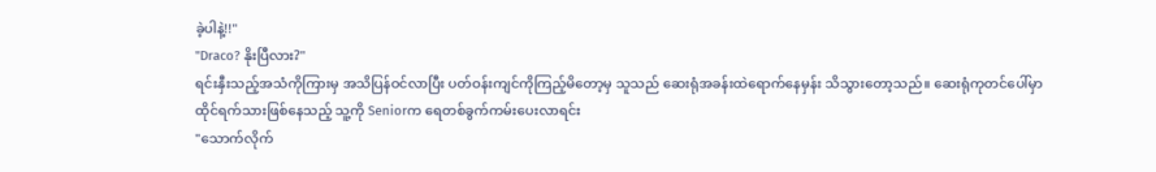ခဲ့ပါနဲ့!!"
"Draco? နိုးပြီလား?"
ရင်းနှီးသည့်အသံကိုကြားမှ အသိပြန်ဝင်လာပြီး ပတ်ဝန်းကျင်ကိုကြည့်မိတော့မှ သူသည် ဆေးရုံအခန်းထဲရောက်နေမှန်း သိသွားတော့သည်။ ဆေးရုံကုတင်ပေါ်မှာ ထိုင်ရက်သားဖြစ်နေသည့် သူ့ကို Seniorက ရေတစ်ခွက်ကမ်းပေးလာရင်း
"သောက်လိုက်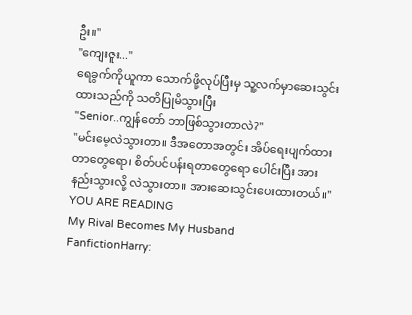ဦး။"
"ကျေးဇူး..."
ရေခွက်ကိုယူကာ သောက်ဖို့လုပ်ပြီးမှ သူ့လက်မှာဆေးသွင်းထားသည်ကို သတိပြုမိသွားပြီး
"Senior..ကျွန်တော် ဘာဖြစ်သွားတာလဲ?"
"မင်းမေ့လဲသွားတာ။ ဒီအတောအတွင်း အိပ်ရေးပျက်ထားတာတွေရော၊ စိတ်ပင်ပန်းရတာတွေရော ပေါင်းပြီး အားနည်းသွားလို့ လဲသွားတာ။ အားဆေးသွင်းပေးထားတယ်။"
YOU ARE READING
My Rival Becomes My Husband
FanfictionHarry: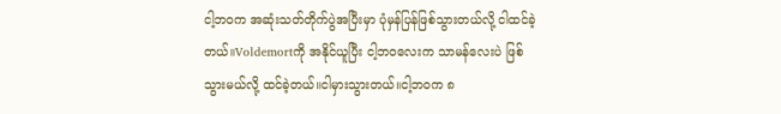ငါ့ဘဝက အဆုံးသတ်တိုက်ပွဲအပြီးမှာ ပုံမှန်ပြန်ဖြစ်သွားတယ်လို့ ငါထင်ခဲ့တယ်။Voldemortကို အနိုင်ယူပြီး ငါ့ဘဝလေးက သာမန်လေးပဲ ဖြစ်သွားမယ်လို့ ထင်ခဲ့တယ်။ငါမှားသွားတယ်။ငါ့ဘဝက ၈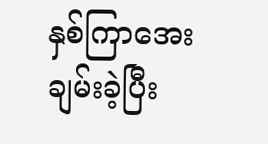နှစ်ကြာအေးချမ်းခဲ့ပြီး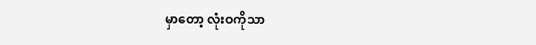မှာတော့ လုံးဝကိုသာ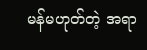မန်မဟုတ်တဲ့ အရာ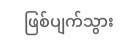ဖြစ်ပျက်သွား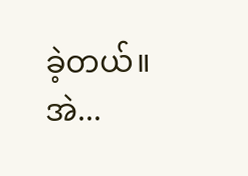ခဲ့တယ်။အဲ...